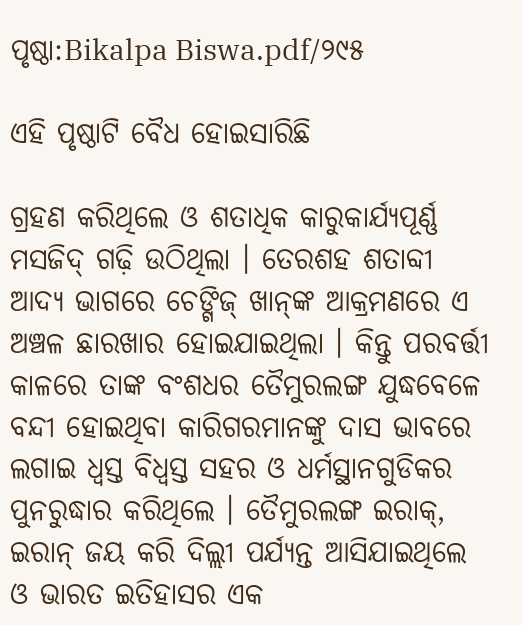ପୃଷ୍ଠା:Bikalpa Biswa.pdf/୨୯୫

ଏହି ପୃଷ୍ଠାଟି ବୈଧ ହୋଇସାରିଛି

ଗ୍ରହଣ କରିଥିଲେ ଓ ଶତାଧିକ କାରୁକାର୍ଯ୍ୟପୂର୍ଣ୍ଣ ମସଜିଦ୍ ଗଢ଼ି ଉଠିଥିଲା । ତେରଶହ ଶତାବ୍ଦୀ ଆଦ୍ୟ ଭାଗରେ ଚେଙ୍ଗିଜ୍ ଖାନ୍‌ଙ୍କ ଆକ୍ରମଣରେ ଏ ଅଞ୍ଚଳ ଛାରଖାର ହୋଇଯାଇଥିଲା । କିନ୍ତୁ ପରବର୍ତ୍ତୀ କାଳରେ ତାଙ୍କ ବଂଶଧର ତୈମୁରଲଙ୍ଗ ଯୁଦ୍ଧବେଳେ ବନ୍ଦୀ ହୋଇଥିବା କାରିଗରମାନଙ୍କୁ ଦାସ ଭାବରେ ଲଗାଇ ଧ୍ୱସ୍ତ ବିଧ୍ୱସ୍ତ ସହର ଓ ଧର୍ମସ୍ଥାନଗୁଡିକର ପୁନରୁଦ୍ଧାର କରିଥିଲେ । ତୈମୁରଲଙ୍ଗ ଇରାକ୍, ଇରାନ୍ ଜୟ କରି ଦିଲ୍ଲୀ ପର୍ଯ୍ୟନ୍ତ ଆସିଯାଇଥିଲେ ଓ ଭାରତ ଇତିହାସର ଏକ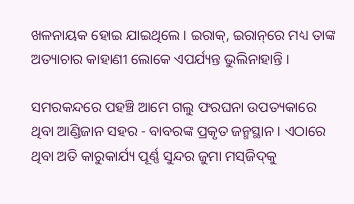ଖଳନାୟକ ହୋଇ ଯାଇଥିଲେ । ଇରାକ୍, ଇରାନ୍‌ରେ ମଧ୍ୟ ତାଙ୍କ ଅତ୍ୟାଚାର କାହାଣୀ ଲୋକେ ଏପର୍ଯ୍ୟନ୍ତ ଭୁଲିନାହାନ୍ତି ।

ସମରକନ୍ଦରେ ପହଞ୍ଚି ଆମେ ଗଲୁ ଫରଘନା ଉପତ୍ୟକାରେ ଥିବା ଆଣ୍ଡିଜାନ ସହର - ବାବରଙ୍କ ପ୍ରକୃତ ଜନ୍ମସ୍ଥାନ । ଏଠାରେ ଥିବା ଅତି କାରୁକାର୍ଯ୍ୟ ପୂର୍ଣ୍ଣ ସୁନ୍ଦର ଜୁମା ମସ୍‌ଜିଦ୍‌କୁ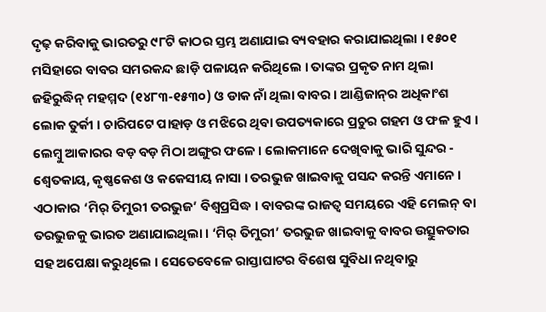ଦୃଢ଼ କରିବାକୁ ଭାରତରୁ ୯୮ଟି କାଠର ସ୍ତମ୍ଭ ଅଣାଯାଇ ବ୍ୟବହାର କରାଯାଇଥିଲା । ୧୫୦୧ ମସିହାରେ ବାବର ସମରକନ୍ଦ ଛାଡ଼ି ପଳାୟନ କରିଥିଲେ । ତାଙ୍କର ପ୍ରକୃତ ନାମ ଥିଲା ଜହିରୁଦ୍ଧିନ୍ ମହମ୍ମଦ (୧୪୮୩-୧୫୩୦) ଓ ଡାକ ନାଁ ଥିଲା ବାବର । ଆଣ୍ଡିଜାନ୍‌ର ଅଧିକାଂଶ ଲୋକ ତୁର୍କୀ । ଚାରିପଟେ ପାହାଡ଼ ଓ ମଝିରେ ଥିବା ଉପତ୍ୟକାରେ ପ୍ରଚୁର ଗହମ ଓ ଫଳ ହୁଏ । ଲେମ୍ବୁ ଆକାରର ବଡ଼ ବଡ଼ ମିଠା ଅଙ୍ଗୁର ଫଳେ । ଲୋକମାନେ ଦେଖିବାକୁ ଭାରି ସୁନ୍ଦର - ଶ୍ୱେତକାୟ, କୃଷ୍ଣକେଶ ଓ କକେସୀୟ ନାସା । ତରଭୁଜ ଖାଇବାକୁ ପସନ୍ଦ କରନ୍ତି ଏମାନେ । ଏଠାକାର ‘ମିର୍ ତିମୁରୀ ତରଭୁଜ’ ବିଶ୍ୱପ୍ରସିଦ୍ଧ । ବାବରଙ୍କ ରାଜତ୍ୱ ସମୟରେ ଏହି ମେଲନ୍ ବା ତରଭୁଜକୁ ଭାରତ ଅଣାଯାଇଥିଲା । ‘ମିର୍ ତିମୁରୀ’ ତରଭୁଜ ଖାଇବାକୁ ବାବର ଉତ୍ସୁକତାର ସହ ଅପେକ୍ଷା କରୁଥିଲେ । ସେତେବେଳେ ରାସ୍ତାଘାଟର ବିଶେଷ ସୁବିଧା ନଥିବାରୁ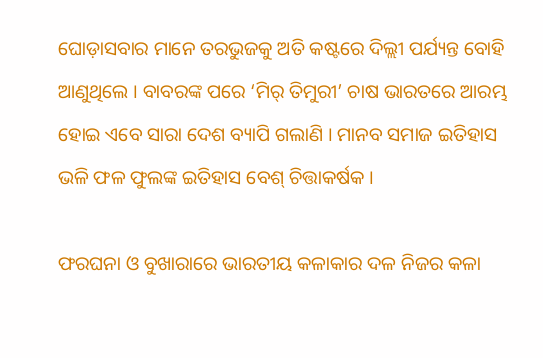ଘୋଡ଼ାସବାର ମାନେ ତରଭୁଜକୁ ଅତି କଷ୍ଟରେ ଦିଲ୍ଲୀ ପର୍ଯ୍ୟନ୍ତ ବୋହି ଆଣୁଥିଲେ । ବାବରଙ୍କ ପରେ ‘ମିର୍ ତିମୁରୀ’ ଚାଷ ଭାରତରେ ଆରମ୍ଭ ହୋଇ ଏବେ ସାରା ଦେଶ ବ୍ୟାପି ଗଲାଣି । ମାନବ ସମାଜ ଇତିହାସ ଭଳି ଫଳ ଫୁଲଙ୍କ ଇତିହାସ ବେଶ୍ ଚିତ୍ତାକର୍ଷକ ।

ଫରଘନା ଓ ବୁଖାରାରେ ଭାରତୀୟ କଳାକାର ଦଳ ନିଜର କଳା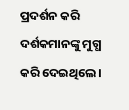ପ୍ରଦର୍ଶନ କରି ଦର୍ଶକମାନଙ୍କୁ ମୁଗ୍ଧ କରି ଦେଇଥିଲେ ।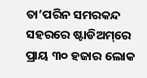ତା’ପରିନ ସମରକନ୍ଦ ସହରରେ ଷ୍ଟାଡିଅମ୍‌ରେ ପ୍ରାୟ ୩୦ ହଜାର ଲୋକ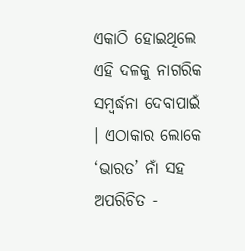ଏକାଠି ହୋଇଥିଲେ ଏହି ଦଳକୁ ନାଗରିକ ସମ୍ବର୍ଦ୍ଧନା ଦେବାପାଇଁ । ଏଠାକାର ଲୋକେ ‘ଭାରତ’ ନାଁ ସହ ଅପରିଚିତ -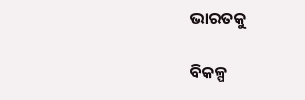ଭାରତକୁ

ବିକଳ୍ପ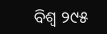ବିଶ୍ୱ ୨୯୫